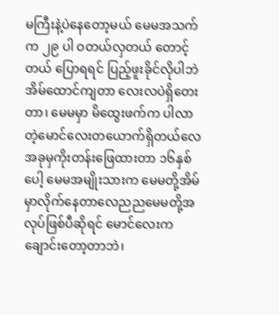မကြီးနဲ့ပဲနေတော့မယ် မေမအသက်က ၂၉ ပါ ဝတယ်လှတယ် တောင့်တယ် ပြောရရင် ပြည့်ဖူးခိုင်လိုပါဘဲ အိမ်ထောင်ကျတာ လေးလပဲရှိတေးတာ၊ မေမမှာ မိထွေးဖက်က ပါလာတဲ့မောင်လေးတယောက်ရှိတယ်လေ အခုမှကိုးတန်းဖြေထားတာ ၁၆နှစ်ပေါ့ မေမအမျိုးသားက မေမတို့အိမ်မှာလိုက်နေတာလေညညမေမတို့အလုပ်ဖြစ်ပီဆိုရင် မောင်လေးက ချောင်းတော့တာဘဲ၊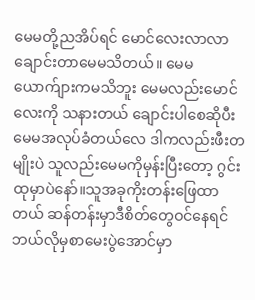မေမတို့ညအိပ်ရင် မောင်လေးလာလာချောင်းတာမေမသိတယ်။ မေမ ယောက်ျားကမသိဘူး မေမလည်းမောင်လေးကို သနားတယ် ချောင်းပါစေဆိုပီး မေမအလုပ်ခံတယ်လေ ဒါကလည်းဖီးတမျိုးပဲ သူလည်းမေမကိုမှန်းပြီးတော့ ဂွင်းထုမှာပဲနော်။သူအခုကိုးတန်းဖြေထာတယ် ဆန်တန်းမှာဒီစိတ်တွေဝင်နေရင် ဘယ်လိုမှစာမေးပွဲအောင်မှာ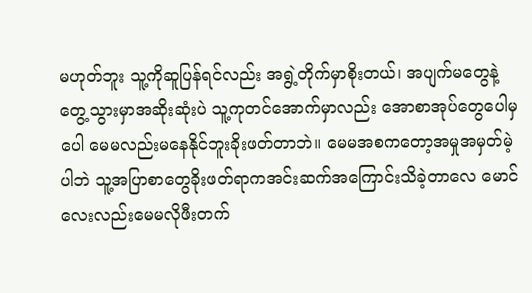မဟုတ်ဘူး သူ့ကိုဆူပြန်ရင်လည်း အရွဲ့တိုက်မှာစိုးတယ်၊ အပျက်မတွေနဲ့တွေ့သွားမှာအဆိုးဆုံးပဲ သူ့ကုတင်အောက်မှာလည်း အောစာအုပ်တွေပေါမှပေါ မေမလည်းမနေနိုင်ဘူးခိုးဖတ်တာဘဲ။ မေမအစကတော့အမှုအမှတ်မဲ့ပါဘဲ သူ့အပြာစာတွေခိုးဖတ်ရာကအင်းဆက်အကြောင်းသိခဲ့တာလေ မောင်လေးလည်းမေမလိုဖီးတက်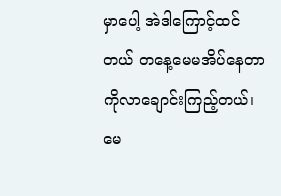မှာပေါ့ အဲဒါကြောင့်ထင်တယ် တနေ့မေမအိပ်နေတာကိုလာချောင်းကြည့်တယ်၊ မေ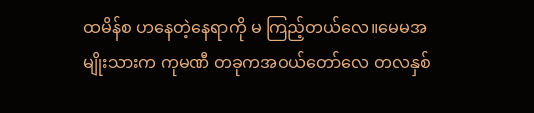ထမိန်စ ဟနေတဲ့နေရာကို မ ကြည့်တယ်လေ။မေမအမျိုးသားက ကုမဏီ တခုကအဝယ်တော်လေ တလနှစ်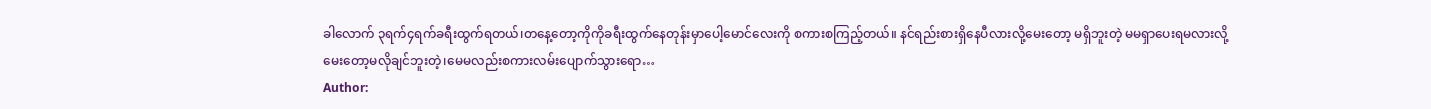ခါလောက် ၃ရက်၄ရက်ခရီးထွက်ရတယ်၊တနေ့တော့ကိုကိုခရီးထွက်နေတုန်းမှာပေါ့မောင်လေးကို စကားစကြည့်တယ်။ နင်ရည်းစားရှိနေပီလားလို့မေးတော့ မရှိဘူးတဲ့ မမရှာပေးရမလားလို့မေးတော့မလိုချင်ဘူးတဲ့၊မေမလည်းစကားလမ်းပျောက်သွားရော…
Author: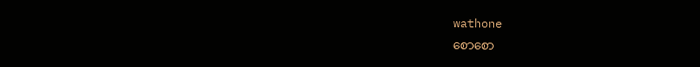wathone
စောစော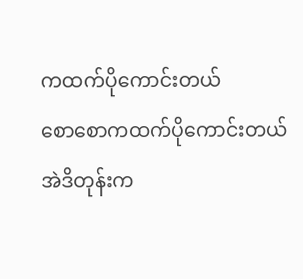ကထက်ပိုကောင်းတယ်
စောစောကထက်ပိုကောင်းတယ် အဲဒိတုန်းက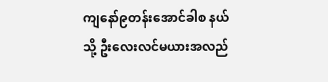ကျနော်၉တန်းအောင်ခါစ နယ်သို့ ဦးလေးလင်မယားအလည်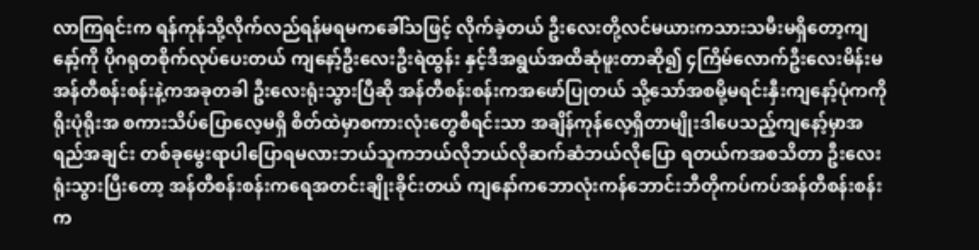လာကြရင်းက ရန်ကုန်သို့လိုက်လည်ရန်မရမကခေါ်သဖြင့် လိုက်ခဲ့တယ် ဦးလေးတို့လင်မယားကသားသမီးမရှိတော့ကျနော့်ကို ပိုဂရုတစိုက်လုပ်ပေးတယ် ကျနော့်ဦးလေးဦးရဲထွန်း နှင့်ဒီအရွယ်အထိဆုံဖူးတာဆို၍ ၄ကြိမ်လောက်ဦးလေးမိန်းမ အန်တီစန်းစန်းနဲ့ကအခုတခါ ဦးလေးရုံးသွားပြီဆို အန်တီစန်းစန်းကအဖော်ပြုတယ် သို့သော်အစမို့မရင်းနှီးကျနော့်ပုံကကိုရိုးပုံရိုးအ စကားသိပ်ပြောလေ့မရှိ စိတ်ထဲမှာစကားလုံးတွေစီရင်းသာ အချိန်ကုန်လေ့ရှိတာမျိုးဒါပေသည့်ကျနော့်မှာအရည်အချင်း တစ်ခုမွေးရာပါပြောရမလားဘယ်သူကဘယ်လိုဘယ်လိုဆက်ဆံဘယ်လိုပြော ရတယ်ကအစသိတာ ဦးလေးရုံးသွားပြီးတော့ အန်တီစန်းစန်းကရေအတင်းချိုးခိုင်းတယ် ကျနော်ကဘောလုံးကန်ဘောင်းဘီတိုကပ်ကပ်အန်တီစန်းစန်းက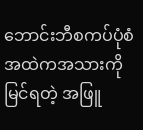ဘောင်းဘီစကပ်ပုံစံအထဲကအသားကိုမြင်ရတဲ့ အဖြူ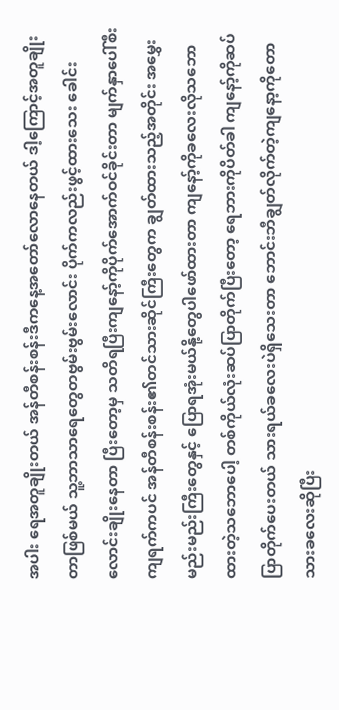အပါး ရေအတူချိုးတယ် အန်တီစန်းစန်းဒီကနေ့အတော်လောနေတယ် ဒါ့ကြောင့်အတူချိုးတာဖြစ်မယ် သူ့ဘာသာရေတွေတဗွမ်းဗွမ်းလောင်း ပိုက်ကလည်းဖွင့်ထားသေး ခေါင်းလောင်းချိုးနေတာ ပြီးတော့မှ သတိရပြီးကျနော့်ကိုပိုက်အောက်ဝင်ခိုင်းတာ မျက်နှာပေါ်စီးကျရက်ကပင် အန်တီစန်းစန်း၏တင်သားဆိုင်ကြီးတွေက ချွတ်ထားသည့်အတိုင်း အမွှေးမည်းမည်းကြီးတွေနှင့် ပြောရအုံးမယ်နို့တွေပါဖော်ထားတာ ကျနော့်ကိုခလေးလိုသဘောထားတဲ့သဘောပေါ့ တစ်ကိုယ်လုံးဆပ်ပြာတိုက်ပြီးတော့ ရေဘားကိုပိတ်ခါ ကျနော့်ကိုဆပ်ပြာတိုက်ပေးတယ် သားရယ်ခလေးပဲရှိသေးတာ ဘောင်းဘီချွတ်လိုက်တဲ့ကျနော့ကိုတောသားခလေးဆိုပြီး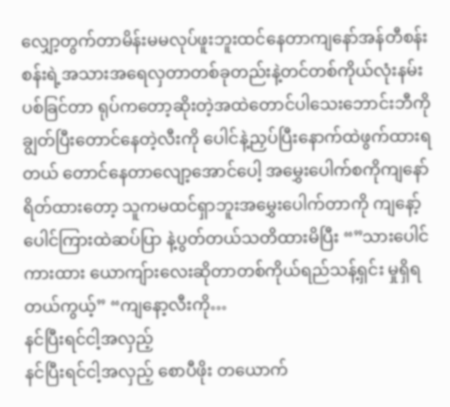လျှော့တွက်တာမိန်းမမလုပ်ဖူးဘူးထင်နေတာကျနော်အန်တီစန်းစန်းရဲ့အသားအရေလှတာတစ်ခုတည်းနဲ့တင်တစ်ကိုယ်လုံးနမ်းပစ်ခြင်တာ ရုပ်ကတော့ဆိုးတဲ့အထဲတောင်ပါသေးဘောင်းဘီကိုချွတ်ပြီးတောင်နေတဲ့လီးကို ပေါင်နဲ့ညှပ်ပြီးနောက်ထဲဖွက်ထားရတယ် တောင်နေတာလျော့အောင်ပေါ့ အမွှေးပေါက်စကိုကျနော်ရိတ်ထားတော့ သူကမထင်ရှာဘူးအမွှေးပေါက်တာကို ကျနော့်ပေါင်ကြားထဲဆပ်ပြာ နဲ့ပွတ်တယ်သတိထားမိပြီး “”သားပေါင်ကားထား ယောကျ်ားလေးဆိုတာတစ်ကိုယ်ရည်သန့်ရှင်း မှုရှိရတယ်ကွယ့်” “ကျနော့လီးကို…
နင်ပြီးရင်ငါ့အလှည့်
နင်ပြီးရင်ငါ့အလှည့် စောပီဖိုး တယောက်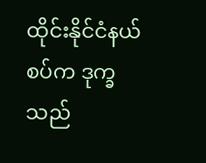ထိုင်းနိုင်ငံနယ်စပ်က ဒုက္ခသည်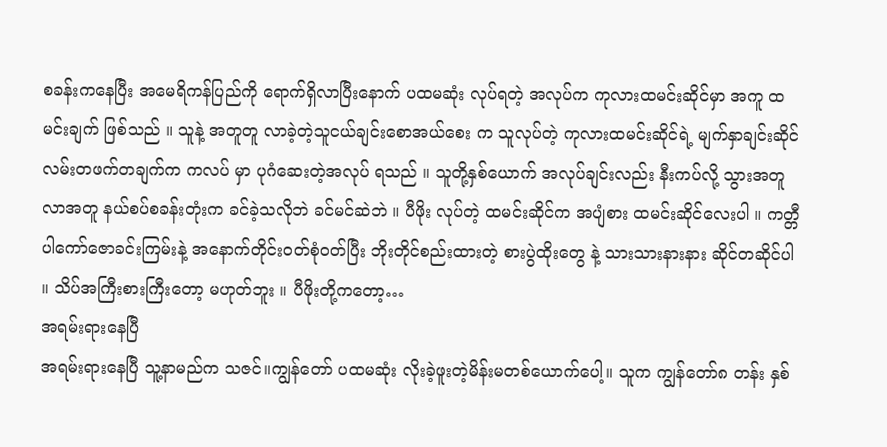စခန်းကနေပြီး အမေရိကန်ပြည်ကို ရောက်ရှိလာပြီးနောက် ပထမဆုံး လုပ်ရတဲ့ အလုပ်က ကုလားထမင်းဆိုင်မှာ အကူ ထမင်းချက် ဖြစ်သည် ။ သူနဲ့ အတူတူ လာခဲ့တဲ့သူငယ်ချင်းစောအယ်စေး က သူလုပ်တဲ့ ကုလားထမင်းဆိုင်ရဲ့ မျက်နှာချင်းဆိုင် လမ်းတဖက်တချက်က ကလပ် မှာ ပုဂံဆေးတဲ့အလုပ် ရသည် ။ သူတို့နှစ်ယောက် အလုပ်ချင်းလည်း နီးကပ်လို့ သွားအတူ လာအတူ နယ်စပ်စခန်းတုံးက ခင်ခဲ့သလိုဘဲ ခင်မင်ဆဲဘဲ ။ ပီဖိုး လုပ်တဲ့ ထမင်းဆိုင်က အပျံစား ထမင်းဆိုင်လေးပါ ။ ကတ္တီပါကော်ဇောခင်းကြမ်းနဲ့ အနောက်တိုင်းဝတ်စုံဝတ်ပြီး ဘိုးတိုင်စည်းထားတဲ့ စားပွဲထိုးတွေ နဲ့ သားသားနားနား ဆိုင်တဆိုင်ပါ ။ သိပ်အကြီးစားကြီးတော့ မဟုတ်ဘူး ။ ပီဖိုးတို့ကတော့…
အရမ်းရားနေပြီ
အရမ်းရားနေပြီ သူ့နာမည်က သဇင်။ကျွန်တော် ပထမဆုံး လိုးခဲ့ဖူးတဲ့မိန်းမတစ်ယောက်ပေါ့။ သူက ကျွန်တော်၈ တန်း နှစ်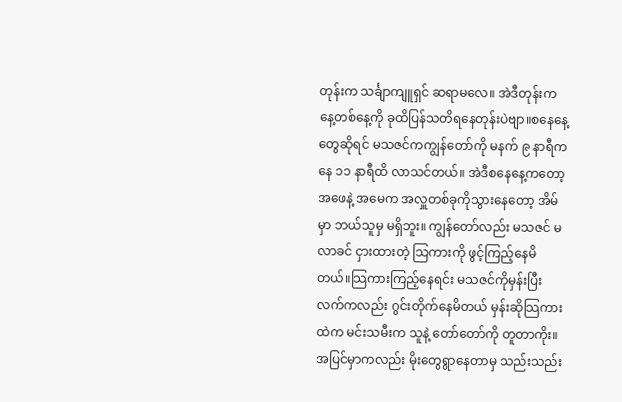တုန်းက သင်္ချာကျူရှင် ဆရာမလေ။ အဲဒီတုန်းက နေ့တစ်နေ့ကို ခုထိပြန်သတိရနေတုန်းပဲဗျာ။စနေနေ့တွေဆိုရင် မသဇင်ကကျွန်တော်ကို မနက် ၉ နာရီကနေ ၁၁ နာရီထိ လာသင်တယ်။ အဲဒီစနေနေ့ကတော့ အဖေနဲ့ အမေက အလှူတစ်ခုကိုသွားနေတော့ အိမ်မှာ ဘယ်သူမှ မရှိဘူး။ ကျွန်တော်လည်း မသဇင် မလာခင် ငှားထားတဲ့ သြကားကို ဖွင့်ကြည့်နေမိတယ်။သြကားကြည့်နေရင်း မသဇင်ကိုမှန်းပြီး လက်ကလည်း ဂွင်းတိုက်နေမိတယ် မှန်းဆိုသြကားထဲက မင်းသမီးက သူနဲ့ တော်တော်ကို တူတာကိုး။ အပြင်မှာကလည်း မိုးတွေရွာနေတာမှ သည်းသည်း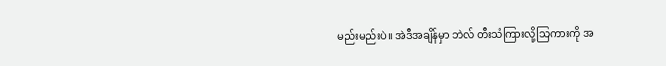မည်းမည်းပဲ။ အဲဒီအချိန်မှာ ဘဲလ် တီးသံကြားလို့သြကားကို အ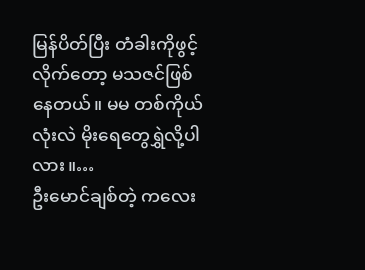မြန်ပိတ်ပြီး တံခါးကိုဖွင့်လိုက်တော့ မသဇင်ဖြစ်နေတယ်။ မမ တစ်ကိုယ်လုံးလဲ မိုးရေတွေရွှဲလို့ပါလား။…
ဦးမောင်ချစ်တဲ့ ကလေး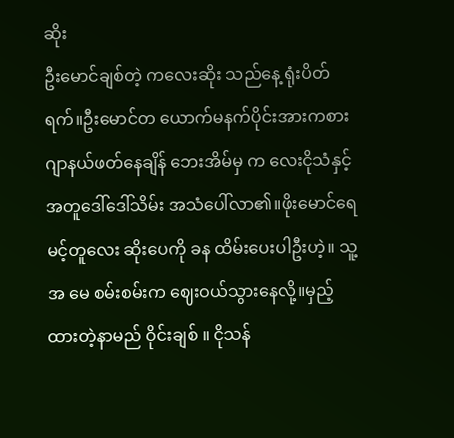ဆိုး
ဦးမောင်ချစ်တဲ့ ကလေးဆိုး သည်နေ့ ရုံးပိတ် ရက်။ဦးမောင်တ ယောက်မနက်ပိုင်းအားကစားဂျာနယ်ဖတ်နေချိန် ဘေးအိမ်မှ က လေးငိုသံနှင့်အတူဒေါ်ဒေါ်သိမ်း အသံပေါ်လာ၏။ဖိုးမောင်ရေ မင့်တူလေး ဆိုးပေကို ခန ထိမ်းပေးပါဦးဟဲ့။ သူ့အ မေ စမ်းစမ်းက ဈေးဝယ်သွားနေလို့။မှည့်ထားတဲ့နာမည် ဝိုင်းချစ် ။ ငိုသန်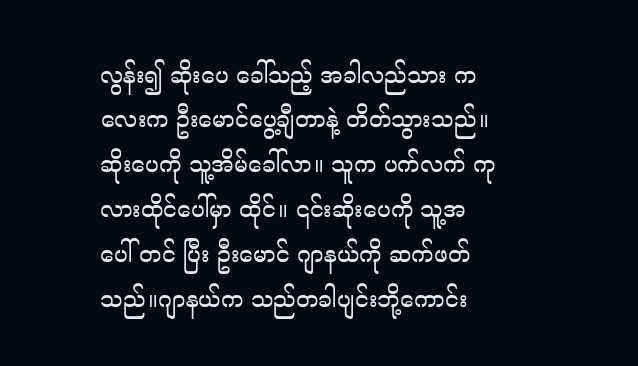လွန်း၍ ဆိုးပေ ခေါ်သည့် အခါလည်သား က လေးက ဦးမောင်ပွေ့ချီတာနဲ့ တိတ်သွားသည်။ဆိုးပေကို သူ့အိမ်ခေါ်လာ။ သူက ပက်လက် ကုလားထိုင်ပေါ်မှာ ထိုင်။ ၎င်းဆိုးပေကို သူ့အ ပေါ် တင် ပြီး ဦးမောင် ဂျာနယ်ကို ဆက်ဖတ်သည်။ဂျာနယ်က သည်တခါပျင်းဘို့ကောင်း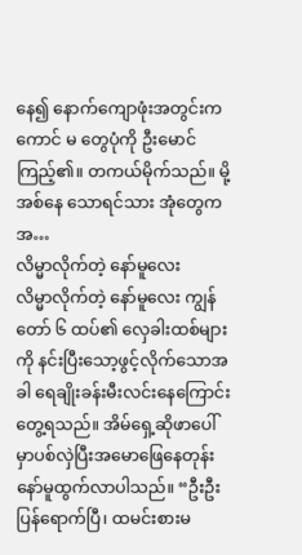နေ၍ နောက်ကျောဖုံးအတွင်းက ကောင် မ တွေပုံကို ဦးမောင် ကြည့်၏။ တကယ်မိုက်သည်။ မို့အစ်နေ သောရင်သား အုံတွေက အ…
လိမ္မာလိုက်တဲ့ နော်မူလေး
လိမ္မာလိုက်တဲ့ နော်မူလေး ကျွန်တော် ၆ ထပ်၏ လှေခါးထစ်များကို နင်းပြီးသော့ဖွင့်လိုက်သောအခါ ရေချိုးခန်းမီးလင်းနေကြောင်း တွေ့ရသည်။ အိမ်ရှေ့ဆိုဖာပေါ်မှာပစ်လှဲပြီးအမောဖြေနေတုန်း နော်မူထွက်လာပါသည်။ “ဦးဦး ပြန်ရောက်ပြီ၊ ထမင်းစားမ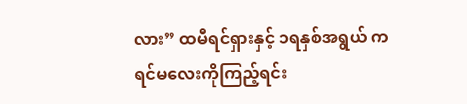လား” ထမီရင်ရှားနှင့် ၁ရနှစ်အရွယ် ကရင်မလေးကိုကြည့်ရင်း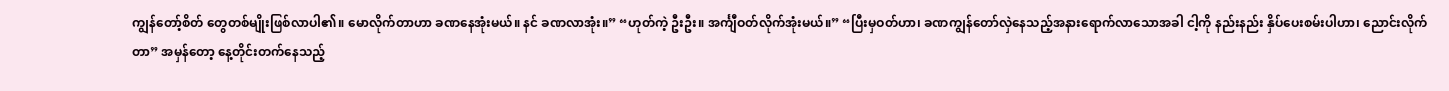ကျွန်တော့်စိတ် တွေတစ်မျိုးဖြစ်လာပါ၏။ မောလိုက်တာဟာ ခဏနေအုံးမယ်။ နင် ခဏလာအုံး။” “ဟုတ်ကဲ့ ဦးဦး။ အင်္ကျီဝတ်လိုက်အုံးမယ်။” “ပြီးမှဝတ်ဟာ၊ ခဏကျွန်တော်လှဲနေသည့်အနားရောက်လာသောအခါ ငါ့ကို နည်းနည်း နှိပ်ပေးစမ်းပါဟာ၊ ညောင်းလိုက်တာ” အမှန်တော့ နေ့တိုင်းတက်နေသည့်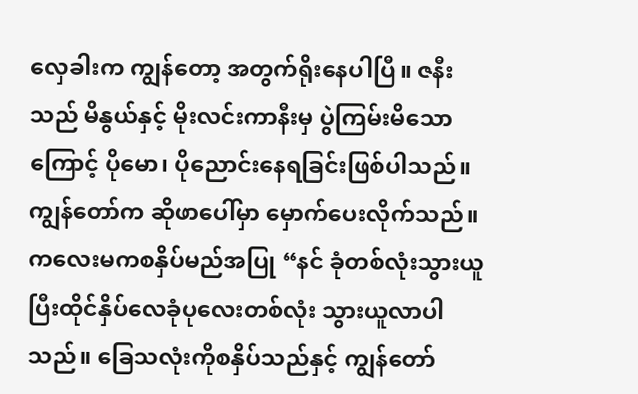လှေခါးက ကျွန်တော့ အတွက်ရိုးနေပါပြီ။ ဇနီးသည် မိနွယ်နှင့် မိုးလင်းကာနီးမှ ပွဲကြမ်းမိသောကြောင့် ပိုမော၊ ပိုညောင်းနေရခြင်းဖြစ်ပါသည်။ ကျွန်တော်က ဆိုဖာပေါ်မှာ မှောက်ပေးလိုက်သည်။ ကလေးမကစနှိပ်မည်အပြု “နင် ခုံတစ်လုံးသွားယူပြီးထိုင်နှိပ်လေခုံပုလေးတစ်လုံး သွားယူလာပါသည်။ ခြေသလုံးကိုစနှိပ်သည်နှင့် ကျွန်တော်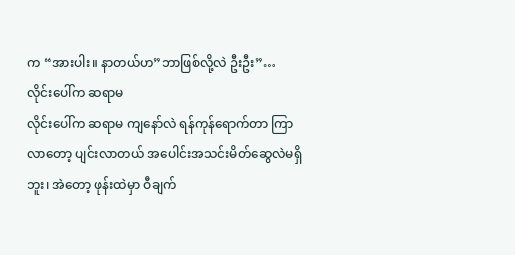က “အားပါး။ နာတယ်ဟ”ဘာဖြစ်လို့လဲ ဦးဦး”…
လိုင်းပေါ်က ဆရာမ
လိုင်းပေါ်က ဆရာမ ကျနော်လဲ ရန်ကုန်ရောက်တာ ကြာလာတော့ ပျင်းလာတယ် အပေါင်းအသင်းမိတ်ဆွေလဲမရှိဘူး၊ အဲတော့ ဖုန်းထဲမှာ ဝီချက်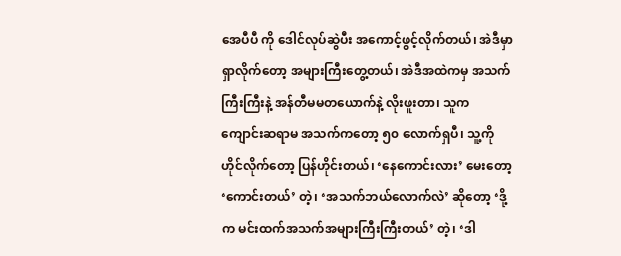အေပီပီ ကို ဒေါင်လုပ်ဆွဲပီး အကောင့်ဖွင့်လိုက်တယ်၊ အဲဒီမှာ ရှာလိုက်တော့ အများကြီးတွေ့တယ်၊ အဲဒီအထဲကမှ အသက်ကြီးကြီးနဲ့ အန်တီမမတယောက်နဲ့ လိုးဖူးတာ၊ သူက ကျောင်းဆရာမ အသက်ကတော့ ၅၀ လောက်ရှပီ၊ သူ့ကို ဟိုင်လိုက်တော့ ပြန်ဟိုင်းတယ်၊ ‘နေကောင်းလား’ မေးတော့ ‘ကောင်းတယ်’ တဲ့၊ ‘အသက်ဘယ်လောက်လဲ’ ဆိုတော့ ‘ဒို့က မင်းထက်အသက်အများကြီးကြီးတယ်’ တဲ့၊ ‘ဒါ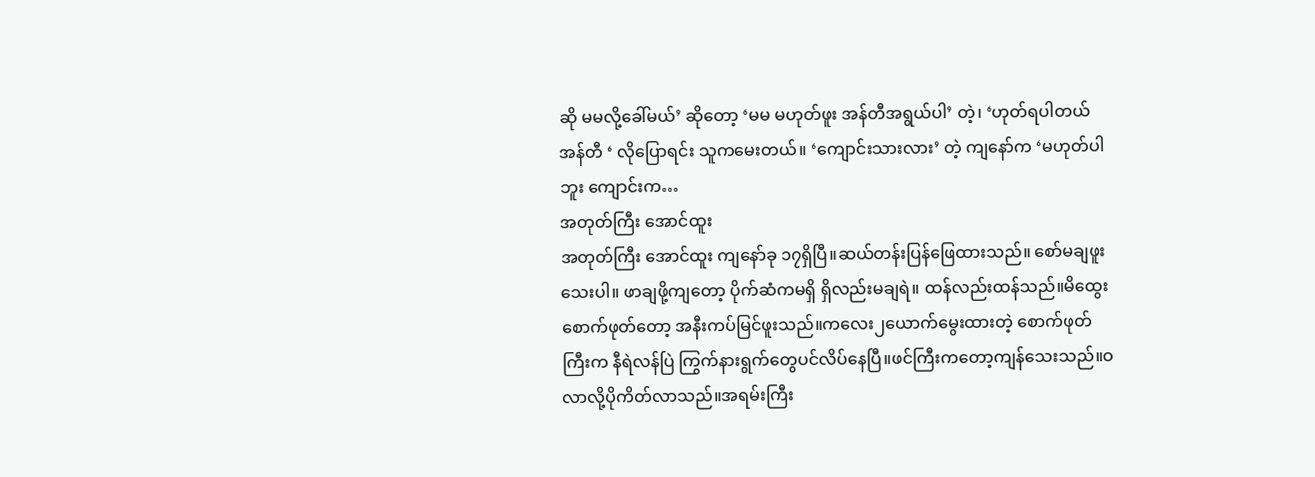ဆို မမလို့ခေါ်မယ်’ ဆိုတော့ ‘မမ မဟုတ်ဖူး အန်တီအရွယ်ပါ’ တဲ့၊ ‘ဟုတ်ရပါတယ် အန်တီ ‘ လိုပြောရင်း သူကမေးတယ်။ ‘ကျောင်းသားလား’ တဲ့ ကျနော်က ‘မဟုတ်ပါဘူး ကျောင်းက…
အတုတ်ကြီး အောင်ထူး
အတုတ်ကြီး အောင်ထူး ကျနော်ခု ၁၇ရှိပြီ။ဆယ်တန်းပြန်ဖြေထားသည်။ စော်မချဖူးသေးပါ။ ဖာချဖို့ကျတော့ ပိုက်ဆံကမရှိ ရှိလည်းမချရဲ။ ထန်လည်းထန်သည်။မိထွေးစောက်ဖုတ်တော့ အနီးကပ်မြင်ဖူးသည်။ကလေး၂ယောက်မွေးထားတဲ့ စောက်ဖုတ်ကြီးက နီရဲလန်ပြဲ ကြွက်နားရွက်တွေပင်လိပ်နေပြီ။ဖင်ကြီးကတော့ကျန်သေးသည်။ဝလာလို့ပိုကိတ်လာသည်။အရမ်းကြီး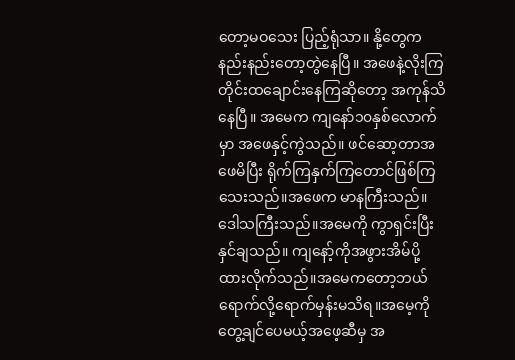တော့မဝသေး ပြည့်ရုံသာ။ နို့တွေကနည်းနည်းတော့တွဲနေပြီ။ အဖေနဲ့လိုးကြတိုင်းထချောင်းနေကြဆိုတော့ အကုန်သိနေပြီ။ အမေက ကျနော်၁၀နှစ်လောက်မှာ အဖေနှင့်ကွဲသည်။ ဖင်ဆော့တာအဖေမိပြီး ရိုက်ကြနှက်ကြတောင်ဖြစ်ကြသေးသည်။အဖေက မာနကြီးသည်။ဒေါသကြီးသည်။အမေကို ကွာရှင်းပြီးနှင်ချသည်။ ကျနော့်ကိုအဖွားအိမ်ပို့ ထားလိုက်သည်။အမေကတော့ဘယ်ရောက်လို့ရောက်မှန်းမသိရ။အမေ့ကိုတွေ့ချင်ပေမယ့်အဖေ့ဆီမှ အ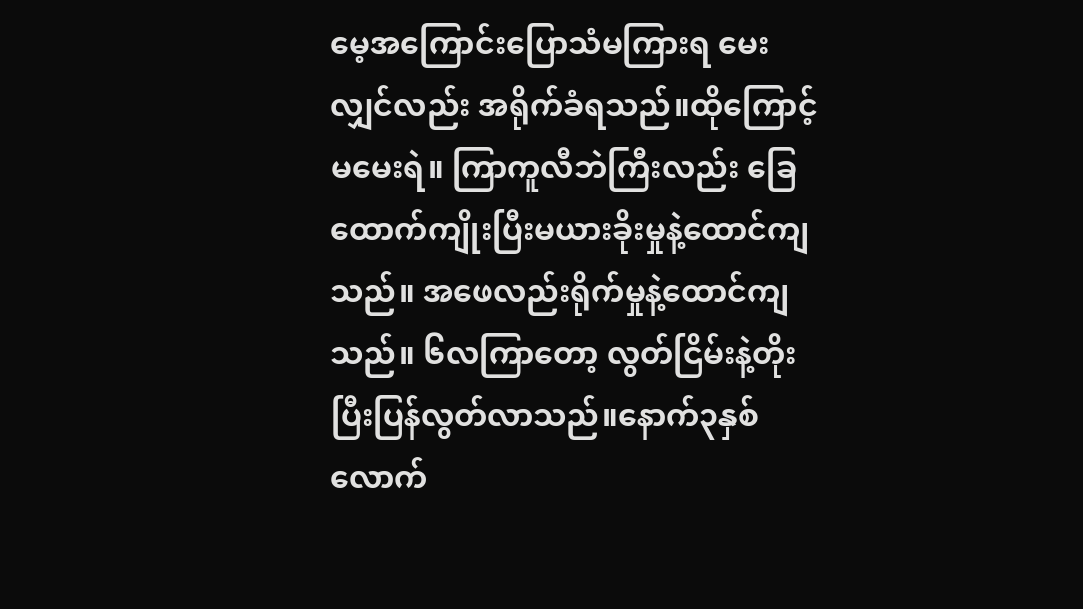မေ့အကြောင်းပြောသံမကြားရ မေးလျှင်လည်း အရိုက်ခံရသည်။ထိုကြောင့်မမေးရဲ။ ကြာကူလီဘဲကြီးလည်း ခြေထောက်ကျိုးပြီးမယားခိုးမှုနဲ့ထောင်ကျသည်။ အဖေလည်းရိုက်မှုနဲ့ထောင်ကျသည်။ ၆လကြာတော့ လွတ်ငြိမ်းနဲ့တိုးပြီးပြန်လွတ်လာသည်။နောက်၃နှစ် လောက်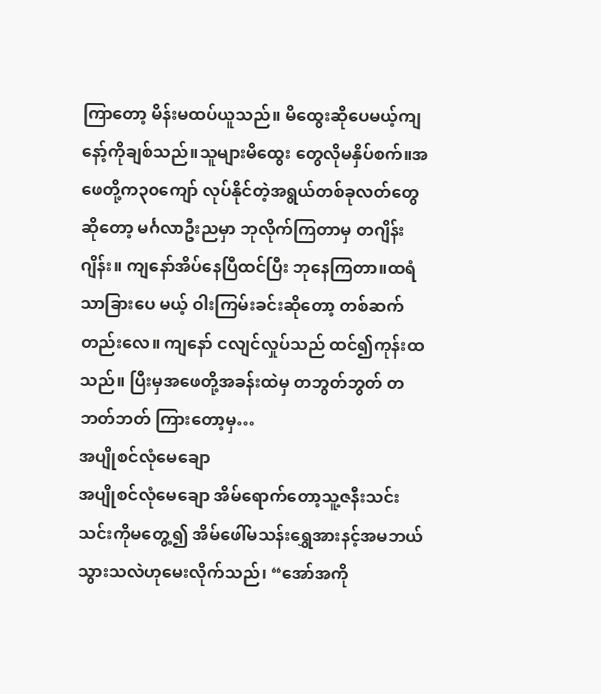ကြာတော့ မိန်းမထပ်ယူသည်။ မိထွေးဆိုပေမယ့်ကျနော့်ကိုချစ်သည်။သူများမိထွေး တွေလိုမနှိပ်စက်။အဖေတို့က၃၀ကျော် လုပ်နိုင်တဲ့အရွယ်တစ်ခုလတ်တွေဆိုတော့ မင်္ဂလာဦးညမှာ ဘုလိုက်ကြတာမှ တဂျိန်းဂျိန်း။ ကျနော်အိပ်နေပြီထင်ပြီး ဘုနေကြတာ။ထရံသာခြားပေ မယ့် ဝါးကြမ်းခင်းဆိုတော့ တစ်ဆက်တည်းလေ။ ကျနော် ငလျင်လှုပ်သည် ထင်၍ကုန်းထသည်။ ပြီးမှအဖေတို့အခန်းထဲမှ တဘွတ်ဘွတ် တဘတ်ဘတ် ကြားတော့မှ…
အပျိုစင်လုံမေချော
အပျိုစင်လုံမေချော အိမ်ရောက်တော့သူ့ဇနီးသင်းသင်းကိုမတွေ့၍ အိမ်ဖေါ်မသန်းရွှေအားနင့်အမဘယ်သွားသလဲဟုမေးလိုက်သည်၊ “အော်အကို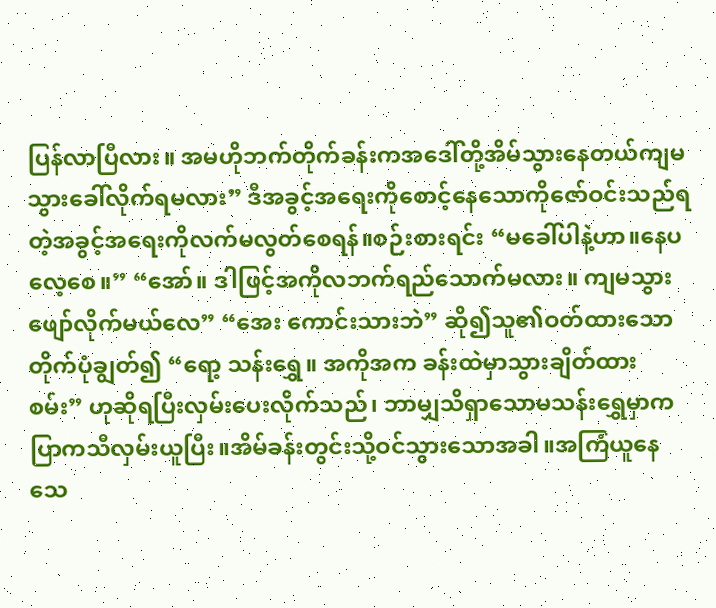ပြန်လာပြီလား။ အမဟိုဘက်တိုက်ခန်းကအဒေါ်တို့အိမ်သွားနေတယ်ကျမသွားခေါ်လိုက်ရမလား” ဒီအခွင့်အရေးကိုစောင့်နေသောကိုဇော်ဝင်းသည်ရတဲ့အခွင့်အရေးကိုလက်မလွတ်စေရန်။စဉ်းစားရင်း “မခေါ်ပါနဲ့ဟာ။နေပလေ့စေ။” “အော်။ ဒါဖြင့်အကိုလဘက်ရည်သောက်မလား။ ကျမသွားဖျော်လိုက်မယ်လေ” “အေး ကောင်းသားဘဲ” ဆို၍သူ၏ဝတ်ထားသောတိုက်ပုံချွတ်၍ “ရော့ သန်းရွှေ။ အကိုအက ခန်းထဲမှာသွားချိတ်ထားစမ်း” ဟုဆိုရပြီးလှမ်းပေးလိုက်သည်၊ ဘာမျှသိရှာသောမသန်းရွှေမှာကပြာကသီလှမ်းယူပြီး။အိမ်ခန်းတွင်းသို့ဝင်သွားသောအခါ။အကြံယူနေသေ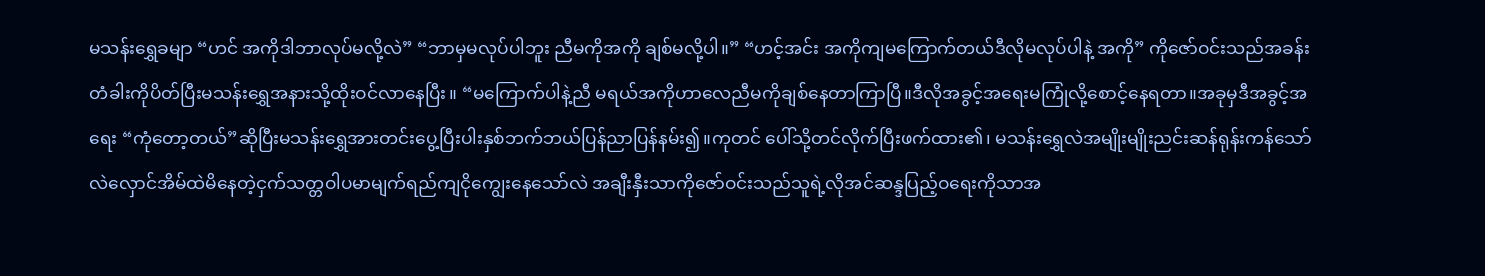မသန်းရွှေခမျာ “ဟင် အကိုဒါဘာလုပ်မလို့လဲ” “ဘာမှမလုပ်ပါဘူး ညီမကိုအကို ချစ်မလို့ပါ။” “ဟင့်အင်း အကိုကျမကြောက်တယ်ဒီလိုမလုပ်ပါနဲ့ အကို” ကိုဇော်ဝင်းသည်အခန်းတံခါးကိုပိတ်ပြီးမသန်းရွှေအနားသို့ထိုးဝင်လာနေပြီး။ “မကြောက်ပါနဲ့ညီ မရယ်အကိုဟာလေညီမကိုချစ်နေတာကြာပြီ။ဒီလိုအခွင့်အရေးမကြုံလို့စောင့်နေရတာ။အခုမှဒီအခွင့်အရေး “ကုံတော့တယ်”ဆိုပြီးမသန်းရွှေအားတင်းပွေ့ပြီးပါးနှစ်ဘက်ဘယ်ပြန်ညာပြန်နမ်း၍။ကုတင် ပေါ်သို့တင်လိုက်ပြီးဖက်ထား၏၊ မသန်းရွှေလဲအမျိုးမျိုးညင်းဆန်ရုန်းကန်သော်လဲလှောင်အိမ်ထဲမိနေတဲ့ငှက်သတ္တဝါပမာမျက်ရည်ကျငိုကျွေးနေသော်လဲ အချီးနှီးသာကိုဇော်ဝင်းသည်သူရဲ့လိုအင်ဆန္ဒပြည့်ဝရေးကိုသာအ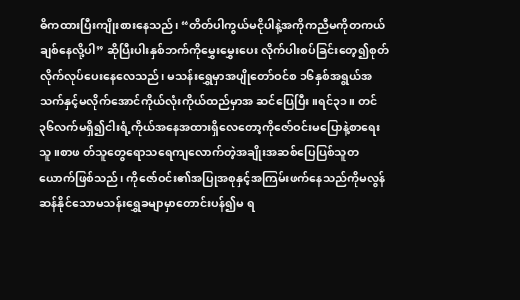ဓိကထားပြီးကျိုးစားနေသည်၊ “တိတ်ပါကွယ်မငိုပါနဲ့အကိုကညီမကိုတကယ်ချစ်နေလို့ပါ” ဆိုပြီးပါးနှစ်ဘက်ကိုမွှေးမွှေးပေး လိုက်ပါးစပ်ခြင်းတေ့၍စုတ်လိုက်လုပ်ပေးနေလေသည်၊ မသန်းရွှေမှာအပျိုတော်ဝင်စ ၁၆နှစ်အရွယ်အသက်နှင့်မလိုက်အောင်ကိုယ်လုံးကိုယ်ထည်မှာအ ဆင်ပြေပြီး။ရင်၃၁။ တင်၃၆လက်မရှိ၍ငါးရံ့ကိုယ်အနေအထားရှိလေတော့ကိုဇော်ဝင်းမပြောနဲ့စာရေးသူ။စာဖ တ်သူတွေရောသရေကျလောက်တဲ့အချိုးအဆစ်ပြေပြစ်သူတယောက်ဖြစ်သည်၊ ကိုဇော်ဝင်း၏အပြုအစုနှင့်အကြမ်းဖက်နေသည်ကိုမလွန်ဆန်နိုင်သောမသန်းရွှေခမျာမှာတောင်းပန်၍မ ရ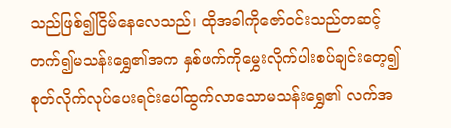သည်ဖြစ်၍ငြိမ်နေလေသည်၊ ထိုအခါကိုဇော်ဝင်းသည်တဆင့်တက်၍မသန်းရွှေ၏အက နှစ်ဖက်ကိုမွှေးလိုက်ပါးစပ်ချင်းတေ့၍စုတ်လိုက်လုပ်ပေးရင်းပေါ်ထွက်လာသောမသန်းရွှေ၏ လက်အ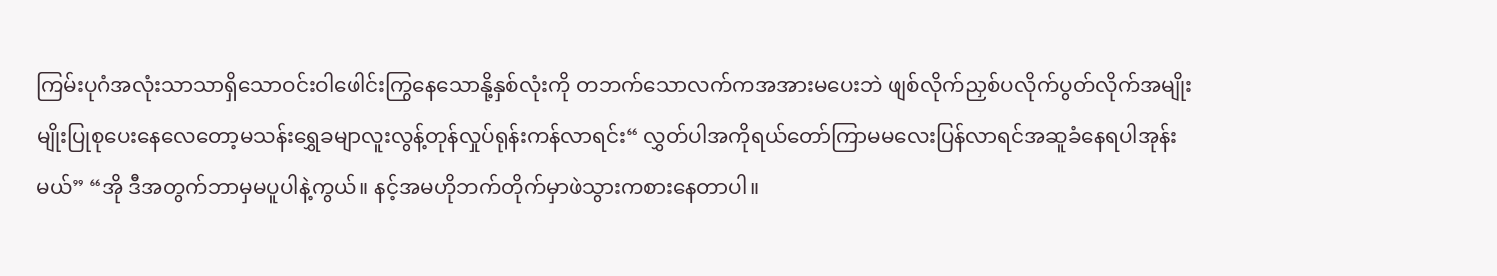ကြမ်းပုဂံအလုံးသာသာရှိသောဝင်းဝါဖေါင်းကြွနေသောနို့နှစ်လုံးကို တဘက်သောလက်ကအအားမပေးဘဲ ဖျစ်လိုက်ညှစ်ပလိုက်ပွတ်လိုက်အမျိုးမျိုးပြုစုပေးနေလေတော့မသန်းရွှေခမျာလူးလွန့်တုန်လှုပ်ရုန်းကန်လာရင်း“ လွှတ်ပါအကိုရယ်တော်ကြာမမလေးပြန်လာရင်အဆူခံနေရပါအုန်းမယ်” “အို ဒီအတွက်ဘာမှမပူပါနဲ့ကွယ်။ နင့်အမဟိုဘက်တိုက်မှာဖဲသွားကစားနေတာပါ။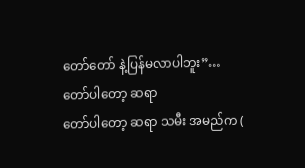တော်တော် နဲ့ပြန်မလာပါဘူး”…
တော်ပါတော့ ဆရာ
တော်ပါတော့ ဆရာ သမီး အမည်က (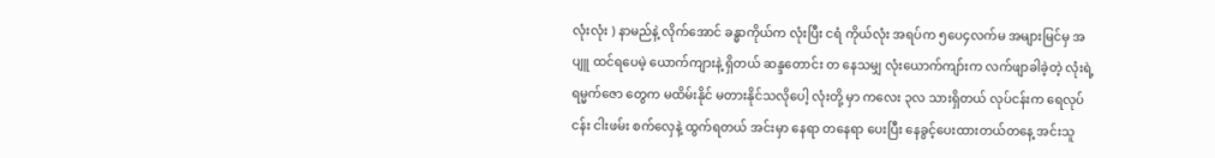လုံးလုံး ) နာမည်နဲ့ လိုက်အောင် ခန္ဓာကိုယ်က လုံးပြီး ငရံ ကိုယ်လုံး အရပ်က ၅ပေ၄လက်မ အများမြင်မှ အပျူ ထင်ရပေမဲ့ ယောက်ကျားနဲ့ ရှိတယ် ဆန္ဒတောင်း တ နေသမျှ လုံးယောက်ကျာ်းက လက်ဖျာခါခဲ့တဲ့ လုံးရဲ့ ရမ္မက်ဇော တွေက မထိမ်းနိုင် မတားနိုင်သလိုပေါ့ လုံးတို့ မှာ ကလေး ၃လ သားရှိတယ် လုပ်ငန်းက ရေလုပ်ငန်း ငါးဖမ်း စက်လှေနဲ့ ထွက်ရတယ် အင်းမှာ နေရာ တနေရာ ပေးပြီး နေခွင့်ပေးထားတယ်တနေ့ အင်းသူ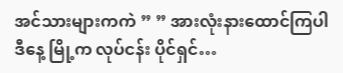အင်သားများကကဲ ” ” အားလုံးနားထောင်ကြပါ ဒီနေ့ မြို့က လုပ်ငန်း ပိုင်ရှင်…